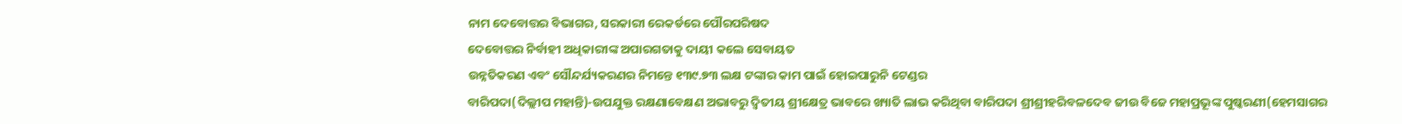ନାମ ଦେବୋତ୍ତର ବିଭାଗର, ସରକାରୀ ରେକର୍ଡରେ ପୌରପରିଷଦ
ଦେବୋତ୍ତର ନିର୍ବାହୀ ଅଧିକାରୀଙ୍କ ଅପାରଗତାକୁ ଦାୟୀ କଲେ ସେବାୟତ
ଉନ୍ନତିକରଣ ଏବଂ ସୌନ୍ଦର୍ଯ୍ୟକରଣର ନିମନ୍ତେ ୧୩୯.୭୩ ଲକ୍ଷ ଟଙ୍କାର କାମ ପାଇଁ ହୋଇପାରୁନି ଟେଣ୍ଡର
ବାରିପଦା(ଦିଲ୍ଲୀପ ମହାନ୍ତି)-ଉପଯୁକ୍ତ ରକ୍ଷଣାବେକ୍ଷଣ ଅଭାବରୁ ଦ୍ୱିତୀୟ ଶ୍ରୀକ୍ଷେତ୍ର ଭାବରେ ଖ୍ୟାତି ଲାଭ କରିଥିବା ବାରିପଦା ଶ୍ରୀଶ୍ରୀହରିବଳଦେବ ଜୀଉ ବିଜେ ମହାପ୍ରଭୂଙ୍କ ପୁଷ୍କରଣୀ(ହେମସାଗର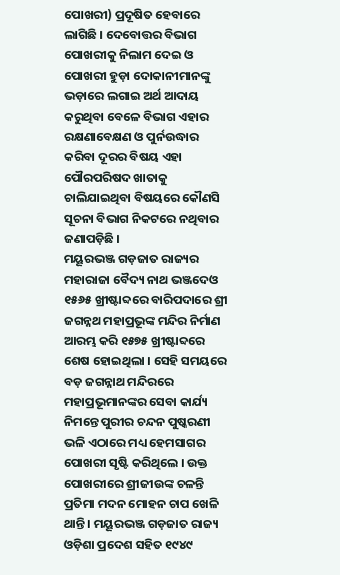ପୋଖରୀ) ପ୍ରଦୂଷିତ ହେବାରେ ଲାଗିଛି । ଦେବୋତ୍ତର ବିଭାଗ ପୋଖରୀକୁ ନିଲାମ ଦେଇ ଓ ପୋଖରୀ ହୁଡ଼ା ଦୋକାନୀମାନଙ୍କୁ ଭଡ଼ାରେ ଲଗାଇ ଅର୍ଥ ଆଦାୟ କରୁଥିବା ବେଳେ ବିଭାଗ ଏହାର ରକ୍ଷଣାବେକ୍ଷଣ ଓ ପୁର୍ନଉଦ୍ଧାର କରିବା ଦୂରର ବିଷୟ ଏହା ପୌରପରିଷଦ ଖାତାକୁ ଚାଲିଯାଇଥିବା ବିଷୟରେ କୌଣସି ସୂଚନା ବିଭାଗ ନିକଟରେ ନଥିବାର ଜଣାପଡ଼ିଛି ।
ମୟୂରଭଞ୍ଜ ଗଡ଼ଜାତ ରାଜ୍ୟର ମହାରାଜା ବୈଦ୍ୟ ନାଥ ଭଞ୍ଜଦେଓ ୧୫୬୫ ଖ୍ରୀଷ୍ଟାବ୍ଦରେ ବାରିପଦାରେ ଶ୍ରୀ ଜଗନ୍ନଥ ମହାପ୍ରଭୂଙ୍କ ମନ୍ଦିର ନିର୍ମାଣ ଆରମ୍ଭ କରି ୧୫୭୫ ଖ୍ରୀଷ୍ଟାବ୍ଦରେ ଶେଷ ହୋଇଥିଲା । ସେହି ସମୟରେ ବଡ଼ ଜଗନ୍ନାଥ ମନ୍ଦିରରେ ମହାପ୍ରଭୂମାନଙ୍କର ସେବା କାର୍ଯ୍ୟ ନିମନ୍ତେ ପୁରୀର ଚନ୍ଦନ ପୁଷ୍କରଣୀ ଭଳି ଏଠାରେ ମଧ୍ୟ ହେମସାଗର ପୋଖରୀ ସୃଷ୍ଟି କରିଥିଲେ । ଉକ୍ତ ପୋଖରୀରେ ଶ୍ରୀଜୀଉଙ୍କ ଚଳନ୍ତି ପ୍ରତିମା ମଦନ ମୋହନ ଚାପ ଖେଳି ଥାନ୍ତି । ମୟୂରଭଞ୍ଜ ଗଡ଼ଜାତ ରାଜ୍ୟ ଓଡ଼ିଶା ପ୍ରଦେଶ ସହିତ ୧୯୪୯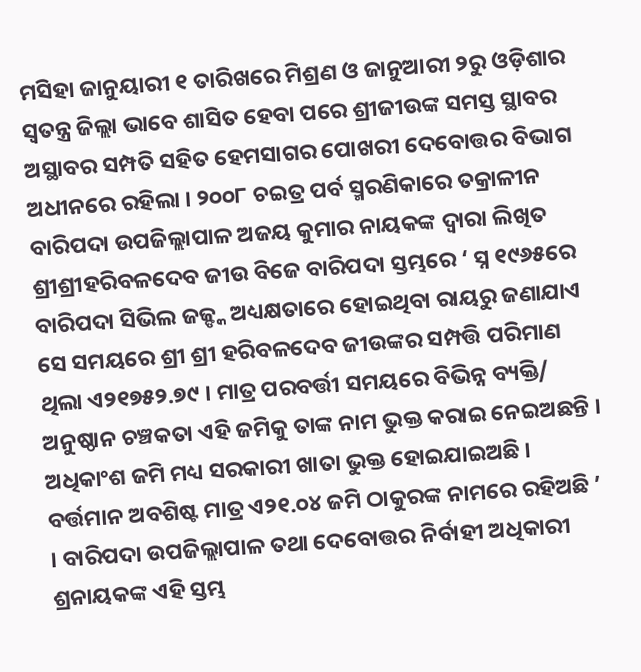ମସିହା ଜାନୁୟାରୀ ୧ ତାରିଖରେ ମିଶ୍ରଣ ଓ ଜାନୁଆରୀ ୨ରୁ ଓଡ଼ିଶାର ସ୍ୱତନ୍ତ୍ର ଜିଲ୍ଲା ଭାବେ ଶାସିତ ହେବା ପରେ ଶ୍ରୀଜୀଉଙ୍କ ସମସ୍ତ ସ୍ଥାବର ଅସ୍ଥାବର ସମ୍ପତି ସହିତ ହେମସାଗର ପୋଖରୀ ଦେବୋତ୍ତର ବିଭାଗ ଅଧୀନରେ ରହିଲା । ୨୦୦୮ ଚଇତ୍ର ପର୍ବ ସ୍ମରଣିକାରେ ତକ୍ରାଳୀନ ବାରିପଦା ଉପଜିଲ୍ଲାପାଳ ଅଜୟ କୁମାର ନାୟକଙ୍କ ଦ୍ୱାରା ଲିଖିତ ଶ୍ରୀଶ୍ରୀହରିବଳଦେବ ଜୀଉ ବିଜେ ବାରିପଦା ସ୍ତମ୍ଭରେ ‘ ସ୍ନ ୧୯୬୫ରେ ବାରିପଦା ସିଭିଲ ଜଜ୍ଙ୍କ ଅଧ୍ୟକ୍ଷତାରେ ହୋଇଥିବା ରାୟରୁ ଜଣାଯାଏ ସେ ସମୟରେ ଶ୍ରୀ ଶ୍ରୀ ହରିବଳଦେବ ଜୀଉଙ୍କର ସମ୍ପତ୍ତି ପରିମାଣ ଥିଲା ଏ୨୧୭୫୨.୭୯ । ମାତ୍ର ପରବର୍ତ୍ତୀ ସମୟରେ ବିଭିନ୍ନ ବ୍ୟକ୍ତି/ ଅନୁଷ୍ଠାନ ଚଞ୍ଚକତା ଏହି ଜମିକୁ ତାଙ୍କ ନାମ ଭୁକ୍ତ କରାଇ ନେଇଅଛନ୍ତି । ଅଧିକାଂଶ ଜମି ମଧ୍ୟ ସରକାରୀ ଖାତା ଭୁକ୍ତ ହୋଇଯାଇଅଛି । ବର୍ତ୍ତମାନ ଅବଶିଷ୍ଟ ମାତ୍ର ଏ୨୧.୦୪ ଜମି ଠାକୁରଙ୍କ ନାମରେ ରହିଅଛି ’ । ବାରିପଦା ଉପଜିଲ୍ଲାପାଳ ତଥା ଦେବୋତ୍ତର ନିର୍ବାହୀ ଅଧିକାରୀ ଶ୍ରନାୟକଙ୍କ ଏହି ସ୍ତମ୍ଭ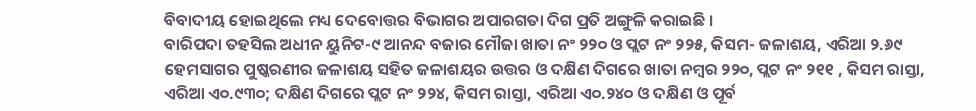ବିବାଦୀୟ ହୋଇଥିଲେ ମଧ୍ୟ ଦେବୋତ୍ତର ବିଭାଗର ଅପାରଗତା ଦିଗ ପ୍ରତି ଅଙ୍ଗୁଳି କରାଇଛି ।
ବାରିପଦା ତହସିଲ ଅଧୀନ ୟୁନିଟ-୯ ଆନନ୍ଦ ବଜାର ମୌଜା ଖାତା ନଂ ୨୨୦ ଓ ପ୍ଲଟ ନଂ ୨୨୫, କିସମ- ଜଳାଶୟ, ଏରିଆ ୨.୬୯ ହେମସାଗର ପୁଷ୍କରଣୀର ଜଳାଶୟ ସହିତ ଜଳାଶୟର ଉତ୍ତର ଓ ଦକ୍ଷିଣ ଦିଗରେ ଖାତା ନମ୍ବର ୨୨୦, ପ୍ଲଟ ନଂ ୨୧୧ , କିସମ ରାସ୍ତା, ଏରିଆ ଏ୦.୯୩୦; ଦକ୍ଷିଣ ଦିଗରେ ପ୍ଲଟ ନଂ ୨୨୪, କିସମ ରାସ୍ତା, ଏରିଆ ଏ୦.୨୪୦ ଓ ଦକ୍ଷିଣ ଓ ପୂର୍ବ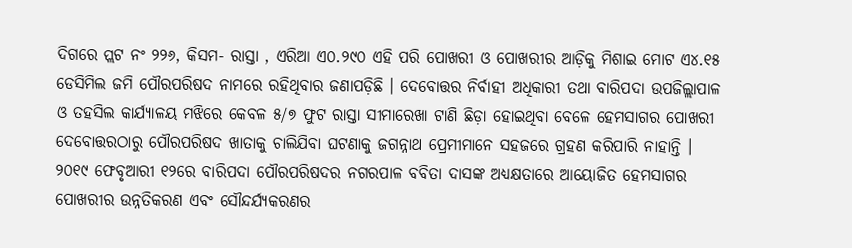ଦିଗରେ ପ୍ଲଟ ନଂ ୨୨୬, କିସମ- ରାସ୍ତା , ଏରିଆ ଏ୦.୨୯୦ ଏହି ପରି ପୋଖରୀ ଓ ପୋଖରୀର ଆଡ଼ିକୁ ମିଶାଇ ମୋଟ ଏ୪.୧୫ ଡେସିମିଲ ଜମି ପୌରପରିଷଦ ନାମରେ ରହିଥିବାର ଜଣାପଡ଼ିଛି । ଦେବୋତ୍ତର ନିର୍ବାହୀ ଅଧିକାରୀ ତଥା ବାରିପଦା ଉପଜିଲ୍ଲାପାଳ ଓ ତହସିଲ କାର୍ଯ୍ୟାଳୟ ମଝିରେ କେବଳ ୫/୭ ଫୁଟ ରାସ୍ତା ସୀମାରେଖା ଟାଣି ଛିଡ଼ା ହୋଇଥିବା ବେଳେ ହେମସାଗର ପୋଖରୀ ଦେବୋତ୍ତରଠାରୁ ପୌରପରିଷଦ ଖାତାକୁ ଚାଲିଯିବା ଘଟଣାକୁ ଜଗନ୍ନାଥ ପ୍ରେମୀମାନେ ସହଜରେ ଗ୍ରହଣ କରିପାରି ନାହାନ୍ତି ।
୨୦୧୯ ଫେବୃଆରୀ ୧୨ରେ ବାରିପଦା ପୌରପରିଷଦର ନଗରପାଳ ବବିତା ଦାସଙ୍କ ଅଧ୍ୟକ୍ଷତାରେ ଆୟୋଜିତ ହେମସାଗର ପୋଖରୀର ଉନ୍ନତିକରଣ ଏବଂ ସୌନ୍ଦର୍ଯ୍ୟକରଣର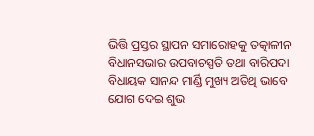ଭିତ୍ତି ପ୍ରସ୍ତର ସ୍ଥାପନ ସମାରୋହକୁ ତତ୍କାଳୀନ ବିଧାନସଭାର ଉପବାଚସ୍ପତି ତଥା ବାରିପଦା ବିଧାୟକ ସାନନ୍ଦ ମାର୍ଣ୍ଡି ମୁଖ୍ୟ ଅତିଥି ଭାବେ ଯୋଗ ଦେଇ ଶୁଭ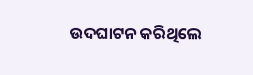ଉଦଘାଟନ କରିଥିଲେ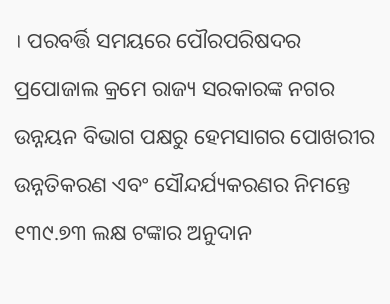। ପରବର୍ତ୍ତି ସମୟରେ ପୌରପରିଷଦର ପ୍ରପୋଜାଲ କ୍ରମେ ରାଜ୍ୟ ସରକାରଙ୍କ ନଗର ଉନ୍ନୟନ ବିଭାଗ ପକ୍ଷରୁ ହେମସାଗର ପୋଖରୀର ଉନ୍ନତିକରଣ ଏବଂ ସୌନ୍ଦର୍ଯ୍ୟକରଣର ନିମନ୍ତେ ୧୩୯.୭୩ ଲକ୍ଷ ଟଙ୍କାର ଅନୁଦାନ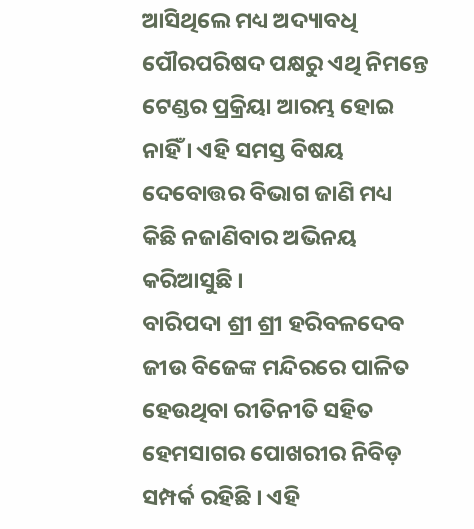ଆସିଥିଲେ ମଧ୍ୟ ଅଦ୍ୟାବଧି ପୌରପରିଷଦ ପକ୍ଷରୁ ଏଥି ନିମନ୍ତେ ଟେଣ୍ଡର ପ୍ରକ୍ରିୟା ଆରମ୍ଭ ହୋଇ ନାହିଁ । ଏହି ସମସ୍ତ ବିଷୟ ଦେବୋତ୍ତର ବିଭାଗ ଜାଣି ମଧ୍ୟ କିଛି ନଜାଣିବାର ଅଭିନୟ କରିଆସୁଛି ।
ବାରିପଦା ଶ୍ରୀ ଶ୍ରୀ ହରିବଳଦେବ ଜୀଉ ବିଜେଙ୍କ ମନ୍ଦିରରେ ପାଳିତ ହେଉଥିବା ରୀତିନୀତି ସହିତ ହେମସାଗର ପୋଖରୀର ନିବିଡ଼ ସମ୍ପର୍କ ରହିଛି । ଏହି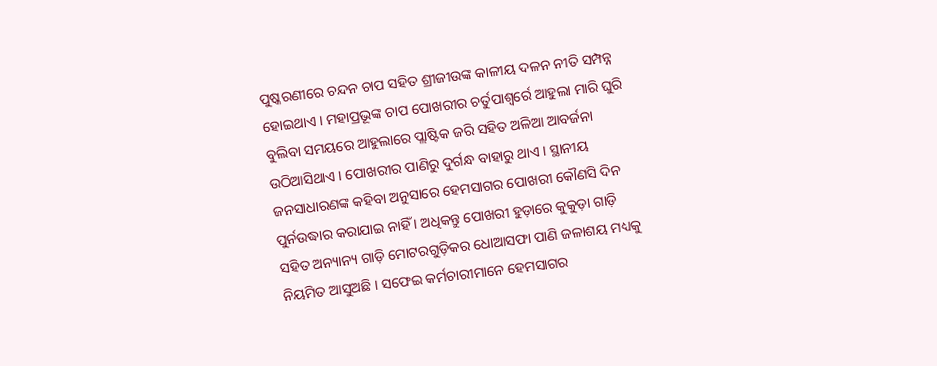ପୁଷ୍କରଣୀରେ ଚନ୍ଦନ ଚାପ ସହିତ ଶ୍ରୀଜୀଉଙ୍କ କାଳୀୟ ଦଳନ ନୀତି ସମ୍ପନ୍ନ ହୋଇଥାଏ । ମହାପ୍ରଭୂଙ୍କ ଚାପ ପୋଖରୀର ଚର୍ତୁପାଶ୍ୱର୍ରେ ଆହୁଲା ମାରି ଘୁରି ବୁଲିବା ସମୟରେ ଆହୁଲାରେ ପ୍ଲାଷ୍ଟିକ ଜରି ସହିତ ଅଳିଆ ଆବର୍ଜନା ଉଠିଆସିଥାଏ । ପୋଖରୀର ପାଣିରୁ ଦୁର୍ଗନ୍ଧ ବାହାରୁ ଥାଏ । ସ୍ଥାନୀୟ ଜନସାଧାରଣଙ୍କ କହିବା ଅନୁସାରେ ହେମସାଗର ପୋଖରୀ କୌଣସି ଦିନ ପୁର୍ନଉଦ୍ଧାର କରାଯାଇ ନାହିଁ । ଅଧିକନ୍ତୁ ପୋଖରୀ ହୁଡ଼ାରେ କୁକୁଡ଼ା ଗାଡ଼ି ସହିତ ଅନ୍ୟାନ୍ୟ ଗାଡ଼ି ମୋଟରଗୁଡ଼ିକର ଧୋଆସଫା ପାଣି ଜଳାଶୟ ମଧ୍ୟକୁ ନିୟମିତ ଆସୁଅଛି । ସଫେଇ କର୍ମଚାରୀମାନେ ହେମସାଗର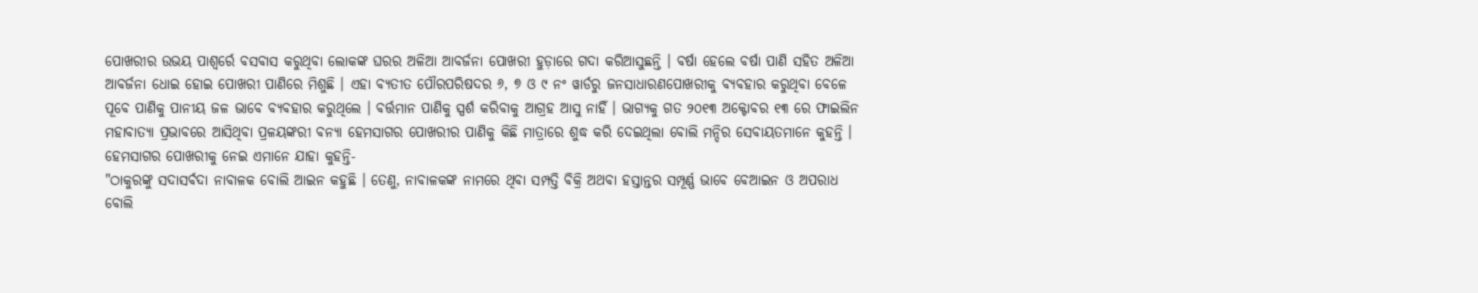ପୋଖରୀର ଉଭୟ ପାଶ୍ୱର୍ରେ ବସବାସ କରୁଥିବା ଲୋକଙ୍କ ଘରର ଅଳିଆ ଆବର୍ଜନା ପୋଖରୀ ହୁଡ଼ାରେ ଗଦା କରିଆସୁଛନ୍ତି । ବର୍ଷା ହେଲେ ବର୍ଷା ପାଣି ସହିତ ଅଳିଆ ଆବର୍ଜନା ଧୋଇ ହୋଇ ପୋଖରୀ ପାଣିରେ ମିଶୁଛି । ଏହା ବ୍ୟତୀତ ପୌରପରିଷଦର ୬, ୭ ଓ ୯ ନଂ ୱାର୍ଡରୁ ଜନସାଧାରଣପୋଖରୀକୁ ବ୍ୟବହାର କରୁଥିବା ବେଳେ ପୂବେ ପାଣିକୁ ପାନୀୟ ଜଳ ଭାବେ ବ୍ୟବହାର କରୁଥିଲେ । ବର୍ତ୍ତମାନ ପାଣିକୁ ସ୍ପର୍ଶ କରିବାକୁ ଆଗ୍ରହ ଆସୁ ନାହିଁ । ଭାଗ୍ୟକୁ ଗତ ୨୦୧୩ ଅକ୍ଟୋବର ୧୩ ରେ ଫାଇଲିନ ମହାବାତ୍ୟା ପ୍ରଭାବରେ ଆସିଥିବା ପ୍ରଳୟଙ୍କରୀ ବନ୍ୟା ହେମସାଗର ପୋଖରୀର ପାଣିକୁ କିଛି ମାତ୍ରାରେ ଶୁଦ୍ଧ କରି ଦେଇଥିଲା ବୋଲି ମନ୍ଦିର ସେବାୟତମାନେ କୁହନ୍ତି ।
ହେମସାଗର ପୋଖରୀକୁ ନେଇ ଏମାନେ ଯାହା କୁହନ୍ତି-
"ଠାକୁରଙ୍କୁ ସଦାସର୍ବଦା ନାବାଳକ ବୋଲି ଆଇନ କହୁଛି । ତେଣୁ, ନାବାଳକଙ୍କ ନାମରେ ଥିବା ସମ୍ପତ୍ତି ବିକ୍ରି ଅଥବା ହସ୍ତାନ୍ତର ସମ୍ପୂର୍ଣ୍ଣ ଭାବେ ବେଆଇନ ଓ ଅପରାଧ ବୋଲି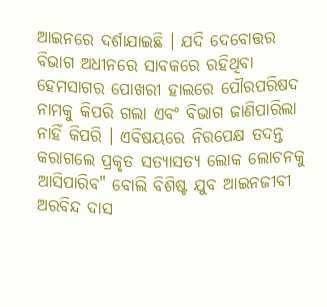ଆଇନରେ ଦର୍ଶାଯାଇଛି । ଯଦି ଦେବୋତ୍ତର ବିଭାଗ ଅଧୀନରେ ସାବକରେ ରହିଥିବା ହେମସାଗର ପୋଖରୀ ହାଲରେ ପୌରପରିଷଦ ନାମକୁ କିପରି ଗଲା ଏବଂ ବିଭାଗ ଜାଣିପାରିଲା ନାହିଁ କିପରି । ଏବିଷୟରେ ନିରପେକ୍ଷ ତଦନ୍ତ କରାଗଲେ ପ୍ରକୃତ ସତ୍ୟାସତ୍ୟ ଲୋକ ଲୋଚନକୁ ଆସିପାରିବ" ବୋଲି ବିଶିଷ୍ଟ ଯୁବ ଆଇନଜୀବୀ ଅରବିନ୍ଦ ଦାସ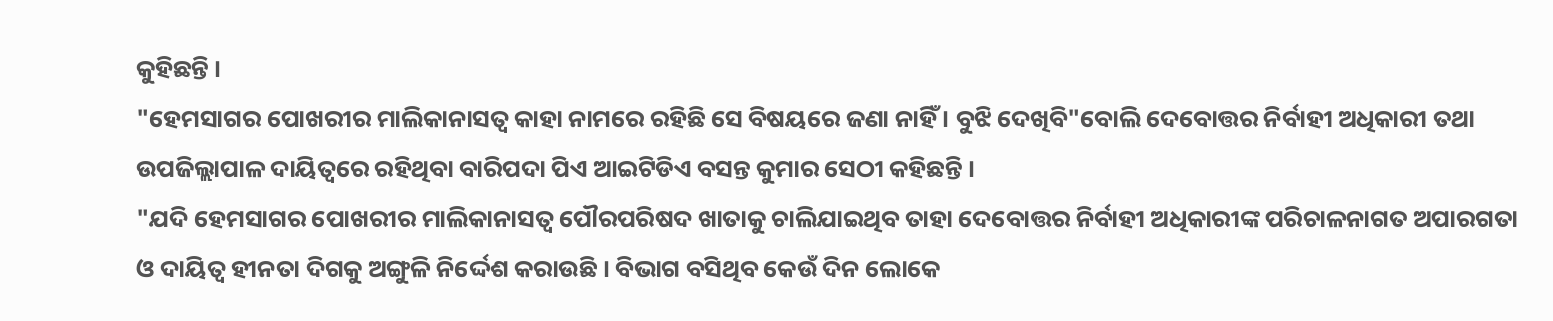କୁହିଛନ୍ତି ।
"ହେମସାଗର ପୋଖରୀର ମାଲିକାନାସତ୍ୱ କାହା ନାମରେ ରହିଛି ସେ ବିଷୟରେ ଜଣା ନାହିଁ । ବୁଝି ଦେଖିବି"ବୋଲି ଦେବୋତ୍ତର ନିର୍ବାହୀ ଅଧିକାରୀ ତଥା ଉପଜିଲ୍ଲାପାଳ ଦାୟିତ୍ୱରେ ରହିଥିବା ବାରିପଦା ପିଏ ଆଇଟିଡିଏ ବସନ୍ତ କୁମାର ସେଠୀ କହିଛନ୍ତି ।
"ଯଦି ହେମସାଗର ପୋଖରୀର ମାଲିକାନାସତ୍ୱ ପୌରପରିଷଦ ଖାତାକୁ ଚାଲିଯାଇଥିବ ତାହା ଦେବୋତ୍ତର ନିର୍ବାହୀ ଅଧିକାରୀଙ୍କ ପରିଚାଳନାଗତ ଅପାରଗତା ଓ ଦାୟିତ୍ୱ ହୀନତା ଦିଗକୁ ଅଙ୍ଗୁଳି ନିର୍ଦ୍ଦେଶ କରାଉଛି । ବିଭାଗ ବସିଥିବ କେଉଁ ଦିନ ଲୋକେ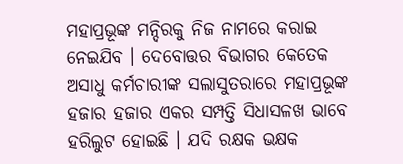ମହାପ୍ରଭୂଙ୍କ ମନ୍ଦିରକୁ ନିଜ ନାମରେ କରାଇ ନେଇଯିବ । ଦେବୋତ୍ତର ବିଭାଗର କେତେକ ଅସାଧୁ କର୍ମଚାରୀଙ୍କ ସଲାସୁତରାରେ ମହାପ୍ରଭୂଙ୍କ ହଜାର ହଜାର ଏକର ସମ୍ପତ୍ତି ସିଧାସଳଖ ଭାବେ ହରିଲୁଟ ହୋଇଛି । ଯଦି ରକ୍ଷକ ଭକ୍ଷକ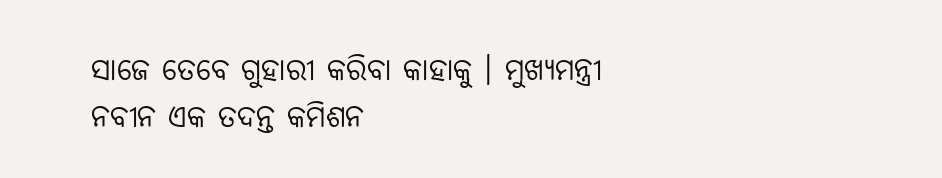ସାଜେ ତେବେ ଗୁହାରୀ କରିବା କାହାକୁ । ମୁଖ୍ୟମନ୍ତ୍ରୀ ନବୀନ ଏକ ତଦନ୍ତ କମିଶନ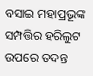ବସାଇ ମହାପ୍ରଭୂଙ୍କ ସମ୍ପତ୍ତିର ହରିଲୁଟ ଉପରେ ତଦନ୍ତ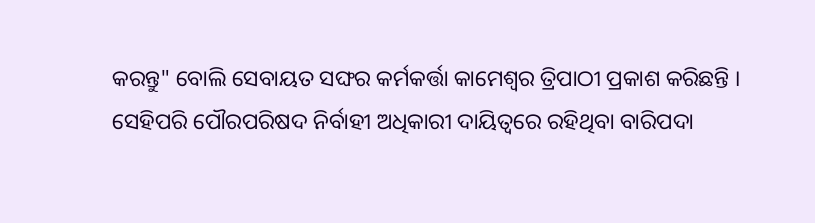କରନ୍ତୁ" ବୋଲି ସେବାୟତ ସଙ୍ଘର କର୍ମକର୍ତ୍ତା କାମେଶ୍ୱର ତ୍ରିପାଠୀ ପ୍ରକାଶ କରିଛନ୍ତି ।
ସେହିପରି ପୌରପରିଷଦ ନିର୍ବାହୀ ଅଧିକାରୀ ଦାୟିତ୍ୱରେ ରହିଥିବା ବାରିପଦା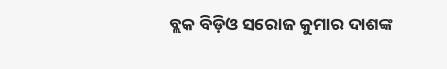ବ୍ଲକ ବିଡ଼ିଓ ସରୋଜ କୁମାର ଦାଶଙ୍କ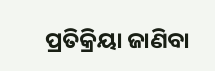ପ୍ରତିକ୍ରିୟା ଜାଣିବା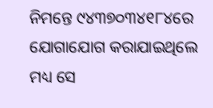ନିମନ୍ତେ ୯୪୩୭୦୩୪୧୮୪ରେ ଯୋଗାଯୋଗ କରାଯାଇଥିଲେ ମଧ୍ୟ ସେ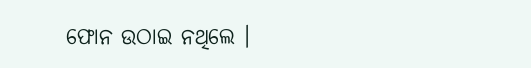ଫୋନ ଉଠାଇ ନଥିଲେ ।